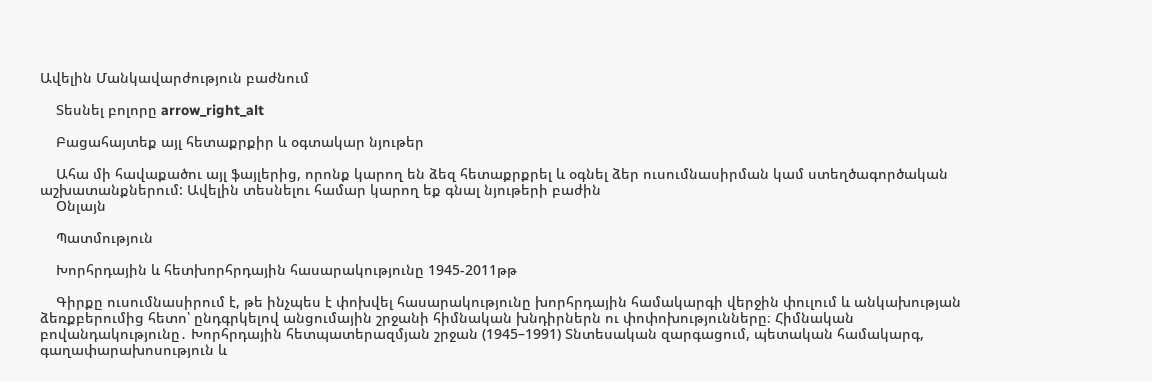Ավելին Մանկավարժություն բաժնում

    Տեսնել բոլորը arrow_right_alt

    Բացահայտեք այլ հետաքրքիր և օգտակար նյութեր

    Ահա մի հավաքածու այլ ֆայլերից, որոնք կարող են ձեզ հետաքրքրել և օգնել ձեր ուսումնասիրման կամ ստեղծագործական աշխատանքներում: Ավելին տեսնելու համար կարող եք գնալ նյութերի բաժին
    Օնլայն

    Պատմություն

    Խորհրդային և հետխորհրդային հասարակությունը 1945-2011թթ

    Գիրքը ուսումնասիրում է, թե ինչպես է փոխվել հասարակությունը խորհրդային համակարգի վերջին փուլում և անկախության ձեռքբերումից հետո՝ ընդգրկելով անցումային շրջանի հիմնական խնդիրներն ու փոփոխությունները։ Հիմնական բովանդակությունը․ Խորհրդային հետպատերազմյան շրջան (1945–1991) Տնտեսական զարգացում, պետական համակարգ, գաղափարախոսություն և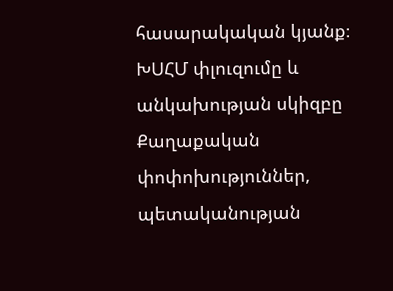հասարակական կյանք։ ԽՍՀՄ փլուզումը և անկախության սկիզբը Քաղաքական փոփոխություններ, պետականության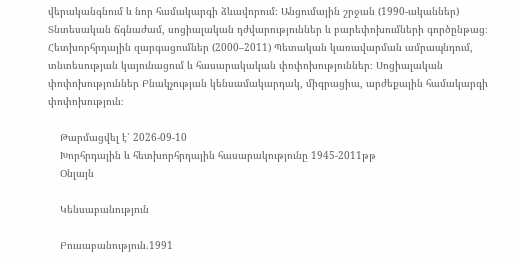վերականգնում և նոր համակարգի ձևավորում։ Անցումային շրջան (1990-ականներ) Տնտեսական ճգնաժամ, սոցիալական դժվարություններ և բարեփոխումների գործընթաց։ Հետխորհրդային զարգացումներ (2000–2011) Պետական կառավարման ամրապնդում, տնտեսության կայունացում և հասարակական փոփոխություններ։ Սոցիալական փոփոխություններ Բնակչության կենսամակարդակ, միգրացիա, արժեքային համակարգի փոփոխություն։

    Թարմացվել է՝ 2026-09-10
    Խորհրդային և հետխորհրդային հասարակությունը 1945-2011թթ
    Օնլայն

    Կենսաբանություն

    Բուսաբանություն.1991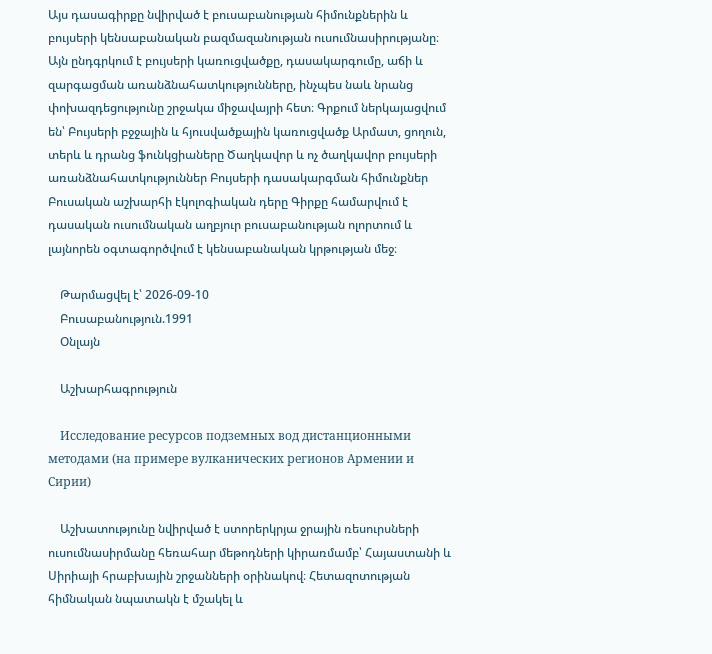Այս դասագիրքը նվիրված է բուսաբանության հիմունքներին և բույսերի կենսաբանական բազմազանության ուսումնասիրությանը։ Այն ընդգրկում է բույսերի կառուցվածքը, դասակարգումը, աճի և զարգացման առանձնահատկությունները, ինչպես նաև նրանց փոխազդեցությունը շրջակա միջավայրի հետ։ Գրքում ներկայացվում են՝ Բույսերի բջջային և հյուսվածքային կառուցվածք Արմատ, ցողուն, տերև և դրանց ֆունկցիաները Ծաղկավոր և ոչ ծաղկավոր բույսերի առանձնահատկություններ Բույսերի դասակարգման հիմունքներ Բուսական աշխարհի էկոլոգիական դերը Գիրքը համարվում է դասական ուսումնական աղբյուր բուսաբանության ոլորտում և լայնորեն օգտագործվում է կենսաբանական կրթության մեջ։

    Թարմացվել է՝ 2026-09-10
    Բուսաբանություն.1991
    Օնլայն

    Աշխարհագրություն

    Исследование ресурсов подземных вод дистанционными методами (на примере вулканических регионов Армении и Сирии)

    Աշխատությունը նվիրված է ստորերկրյա ջրային ռեսուրսների ուսումնասիրմանը հեռահար մեթոդների կիրառմամբ՝ Հայաստանի և Սիրիայի հրաբխային շրջանների օրինակով։ Հետազոտության հիմնական նպատակն է մշակել և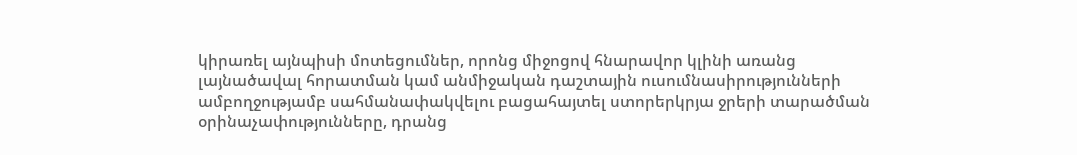կիրառել այնպիսի մոտեցումներ, որոնց միջոցով հնարավոր կլինի առանց լայնածավալ հորատման կամ անմիջական դաշտային ուսումնասիրությունների ամբողջությամբ սահմանափակվելու բացահայտել ստորերկրյա ջրերի տարածման օրինաչափությունները, դրանց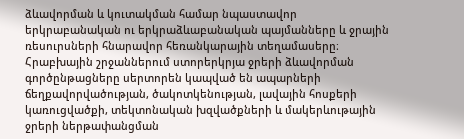ձևավորման և կուտակման համար նպաստավոր երկրաբանական ու երկրաձևաբանական պայմանները և ջրային ռեսուրսների հնարավոր հեռանկարային տեղամասերը։ Հրաբխային շրջաններում ստորերկրյա ջրերի ձևավորման գործընթացները սերտորեն կապված են ապարների ճեղքավորվածության, ծակոտկենության, լավային հոսքերի կառուցվածքի, տեկտոնական խզվածքների և մակերևութային ջրերի ներթափանցման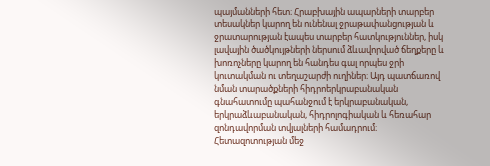պայմանների հետ։ Հրաբխային ապարների տարբեր տեսակներ կարող են ունենալ ջրաթափանցության և ջրատարության էապես տարբեր հատկություններ, իսկ լավային ծածկույթների ներսում ձևավորված ճեղքերը և խոռոչները կարող են հանդես գալ որպես ջրի կուտակման ու տեղաշարժի ուղիներ։ Այդ պատճառով նման տարածքների հիդրոերկրաբանական գնահատումը պահանջում է երկրաբանական, երկրաձևաբանական, հիդրոլոգիական և հեռահար զոնդավորման տվյալների համադրում։ Հետազոտության մեջ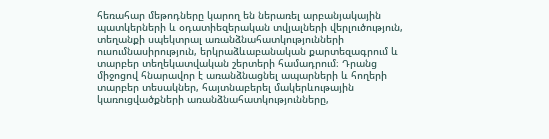հեռահար մեթոդները կարող են ներառել արբանյակային պատկերների և օդատիեզերական տվյալների վերլուծություն, տեղանքի սպեկտրալ առանձնահատկությունների ուսումնասիրություն, երկրաձևաբանական քարտեզագրում և տարբեր տեղեկատվական շերտերի համադրում։ Դրանց միջոցով հնարավոր է առանձնացնել ապարների և հողերի տարբեր տեսակներ, հայտնաբերել մակերևութային կառուցվածքների առանձնահատկությունները,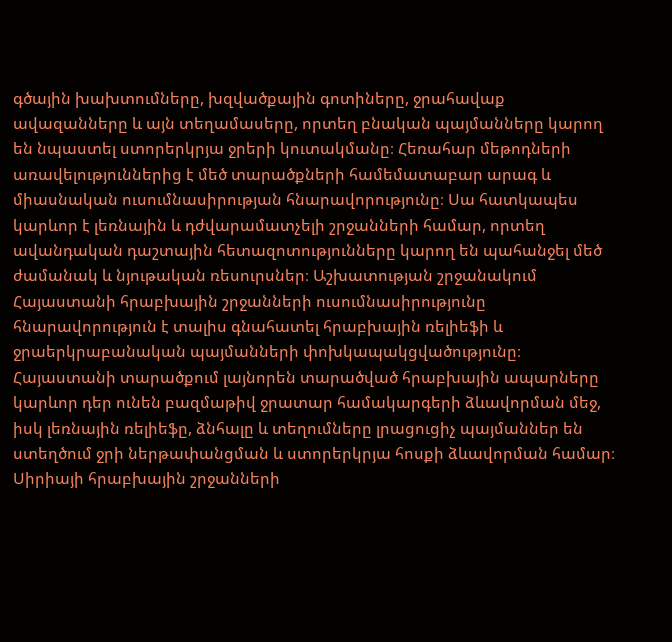գծային խախտումները, խզվածքային գոտիները, ջրահավաք ավազանները և այն տեղամասերը, որտեղ բնական պայմանները կարող են նպաստել ստորերկրյա ջրերի կուտակմանը։ Հեռահար մեթոդների առավելություններից է մեծ տարածքների համեմատաբար արագ և միասնական ուսումնասիրության հնարավորությունը։ Սա հատկապես կարևոր է լեռնային և դժվարամատչելի շրջանների համար, որտեղ ավանդական դաշտային հետազոտությունները կարող են պահանջել մեծ ժամանակ և նյութական ռեսուրսներ։ Աշխատության շրջանակում Հայաստանի հրաբխային շրջանների ուսումնասիրությունը հնարավորություն է տալիս գնահատել հրաբխային ռելիեֆի և ջրաերկրաբանական պայմանների փոխկապակցվածությունը։ Հայաստանի տարածքում լայնորեն տարածված հրաբխային ապարները կարևոր դեր ունեն բազմաթիվ ջրատար համակարգերի ձևավորման մեջ, իսկ լեռնային ռելիեֆը, ձնհալը և տեղումները լրացուցիչ պայմաններ են ստեղծում ջրի ներթափանցման և ստորերկրյա հոսքի ձևավորման համար։ Սիրիայի հրաբխային շրջանների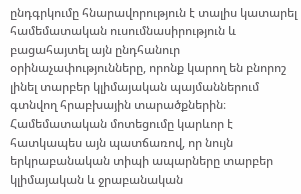ընդգրկումը հնարավորություն է տալիս կատարել համեմատական ուսումնասիրություն և բացահայտել այն ընդհանուր օրինաչափությունները, որոնք կարող են բնորոշ լինել տարբեր կլիմայական պայմաններում գտնվող հրաբխային տարածքներին։ Համեմատական մոտեցումը կարևոր է հատկապես այն պատճառով, որ նույն երկրաբանական տիպի ապարները տարբեր կլիմայական և ջրաբանական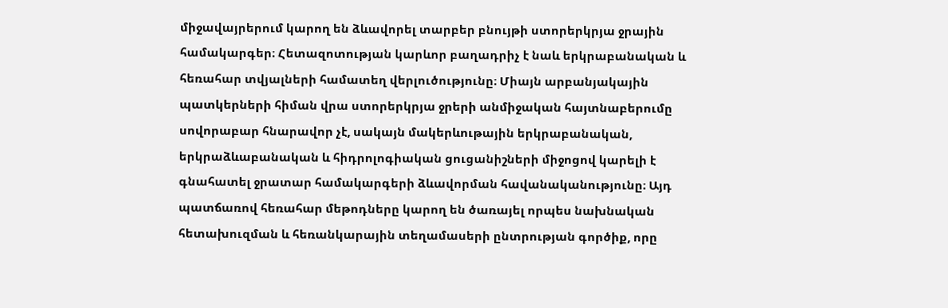միջավայրերում կարող են ձևավորել տարբեր բնույթի ստորերկրյա ջրային համակարգեր։ Հետազոտության կարևոր բաղադրիչ է նաև երկրաբանական և հեռահար տվյալների համատեղ վերլուծությունը։ Միայն արբանյակային պատկերների հիման վրա ստորերկրյա ջրերի անմիջական հայտնաբերումը սովորաբար հնարավոր չէ, սակայն մակերևութային երկրաբանական, երկրաձևաբանական և հիդրոլոգիական ցուցանիշների միջոցով կարելի է գնահատել ջրատար համակարգերի ձևավորման հավանականությունը։ Այդ պատճառով հեռահար մեթոդները կարող են ծառայել որպես նախնական հետախուզման և հեռանկարային տեղամասերի ընտրության գործիք, որը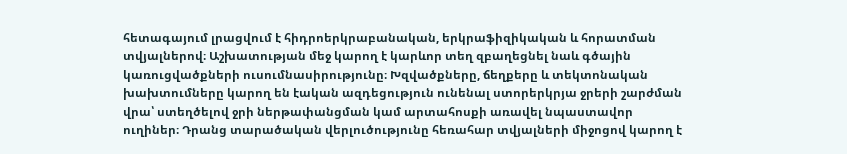հետագայում լրացվում է հիդրոերկրաբանական, երկրաֆիզիկական և հորատման տվյալներով։ Աշխատության մեջ կարող է կարևոր տեղ զբաղեցնել նաև գծային կառուցվածքների ուսումնասիրությունը։ Խզվածքները, ճեղքերը և տեկտոնական խախտումները կարող են էական ազդեցություն ունենալ ստորերկրյա ջրերի շարժման վրա՝ ստեղծելով ջրի ներթափանցման կամ արտահոսքի առավել նպաստավոր ուղիներ։ Դրանց տարածական վերլուծությունը հեռահար տվյալների միջոցով կարող է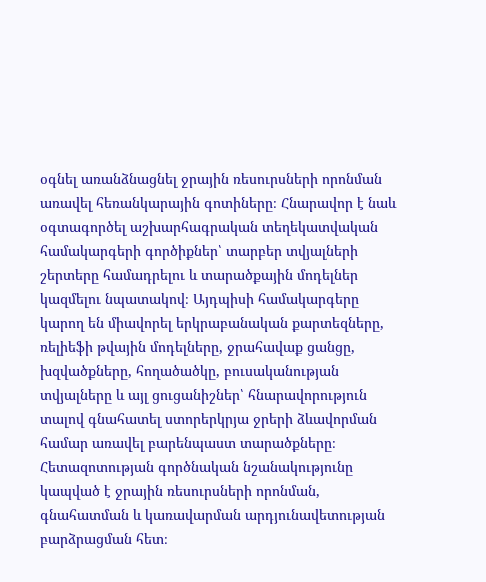օգնել առանձնացնել ջրային ռեսուրսների որոնման առավել հեռանկարային գոտիները։ Հնարավոր է նաև օգտագործել աշխարհագրական տեղեկատվական համակարգերի գործիքներ՝ տարբեր տվյալների շերտերը համադրելու և տարածքային մոդելներ կազմելու նպատակով։ Այդպիսի համակարգերը կարող են միավորել երկրաբանական քարտեզները, ռելիեֆի թվային մոդելները, ջրահավաք ցանցը, խզվածքները, հողածածկը, բուսականության տվյալները և այլ ցուցանիշներ՝ հնարավորություն տալով գնահատել ստորերկրյա ջրերի ձևավորման համար առավել բարենպաստ տարածքները։ Հետազոտության գործնական նշանակությունը կապված է ջրային ռեսուրսների որոնման, գնահատման և կառավարման արդյունավետության բարձրացման հետ։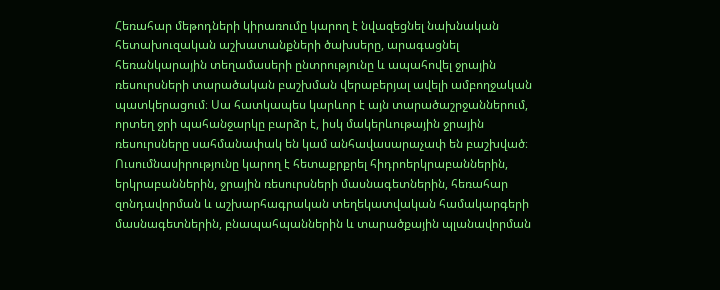Հեռահար մեթոդների կիրառումը կարող է նվազեցնել նախնական հետախուզական աշխատանքների ծախսերը, արագացնել հեռանկարային տեղամասերի ընտրությունը և ապահովել ջրային ռեսուրսների տարածական բաշխման վերաբերյալ ավելի ամբողջական պատկերացում։ Սա հատկապես կարևոր է այն տարածաշրջաններում, որտեղ ջրի պահանջարկը բարձր է, իսկ մակերևութային ջրային ռեսուրսները սահմանափակ են կամ անհավասարաչափ են բաշխված։ Ուսումնասիրությունը կարող է հետաքրքրել հիդրոերկրաբաններին, երկրաբաններին, ջրային ռեսուրսների մասնագետներին, հեռահար զոնդավորման և աշխարհագրական տեղեկատվական համակարգերի մասնագետներին, բնապահպաններին և տարածքային պլանավորման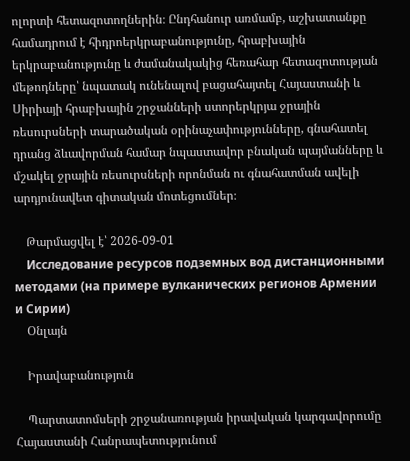ոլորտի հետազոտողներին։ Ընդհանուր առմամբ, աշխատանքը համադրում է հիդրոերկրաբանությունը, հրաբխային երկրաբանությունը և ժամանակակից հեռահար հետազոտության մեթոդները՝ նպատակ ունենալով բացահայտել Հայաստանի և Սիրիայի հրաբխային շրջանների ստորերկրյա ջրային ռեսուրսների տարածական օրինաչափությունները, գնահատել դրանց ձևավորման համար նպաստավոր բնական պայմանները և մշակել ջրային ռեսուրսների որոնման ու գնահատման ավելի արդյունավետ գիտական մոտեցումներ։

    Թարմացվել է՝ 2026-09-01
    Исследование ресурсов подземных вод дистанционными методами (на примере вулканических регионов Армении и Сирии)
    Օնլայն

    Իրավաբանություն

    Պարտատոմսերի շրջանառության իրավական կարգավորումը Հայաստանի Հանրապետությունում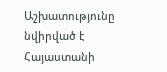Աշխատությունը նվիրված է Հայաստանի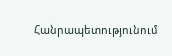Հանրապետությունում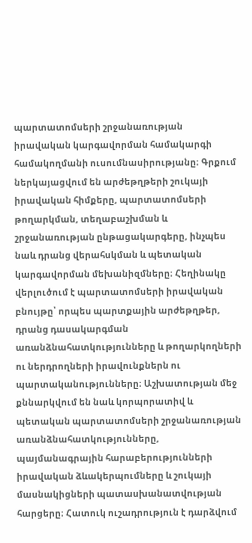պարտատոմսերի շրջանառության իրավական կարգավորման համակարգի համակողմանի ուսումնասիրությանը։ Գրքում ներկայացվում են արժեթղթերի շուկայի իրավական հիմքերը, պարտատոմսերի թողարկման, տեղաբաշխման և շրջանառության ընթացակարգերը, ինչպես նաև դրանց վերահսկման և պետական կարգավորման մեխանիզմները։ Հեղինակը վերլուծում է պարտատոմսերի իրավական բնույթը՝ որպես պարտքային արժեթղթեր, դրանց դասակարգման առանձնահատկությունները և թողարկողների ու ներդրողների իրավունքներն ու պարտականությունները։ Աշխատության մեջ քննարկվում են նաև կորպորատիվ և պետական պարտատոմսերի շրջանառության առանձնահատկությունները, պայմանագրային հարաբերությունների իրավական ձևակերպումները և շուկայի մասնակիցների պատասխանատվության հարցերը։ Հատուկ ուշադրություն է դարձվում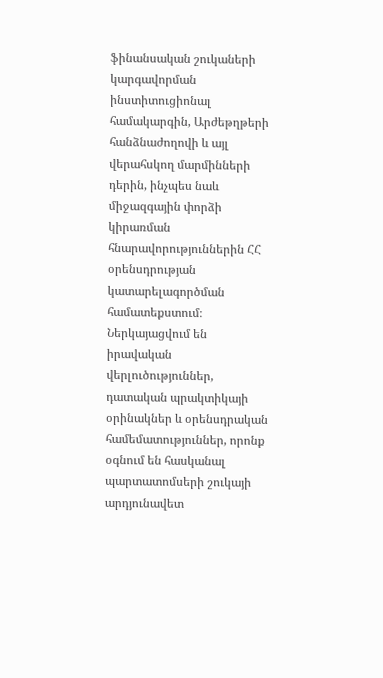ֆինանսական շուկաների կարգավորման ինստիտուցիոնալ համակարգին, Արժեթղթերի հանձնաժողովի և այլ վերահսկող մարմինների դերին, ինչպես նաև միջազգային փորձի կիրառման հնարավորություններին ՀՀ օրենսդրության կատարելագործման համատեքստում։ Ներկայացվում են իրավական վերլուծություններ, դատական պրակտիկայի օրինակներ և օրենսդրական համեմատություններ, որոնք օգնում են հասկանալ պարտատոմսերի շուկայի արդյունավետ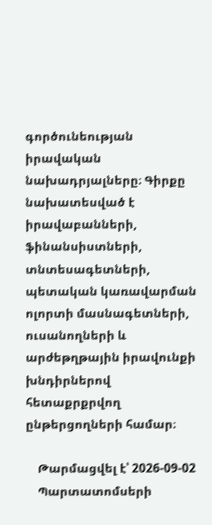գործունեության իրավական նախադրյալները։ Գիրքը նախատեսված է իրավաբանների, ֆինանսիստների, տնտեսագետների, պետական կառավարման ոլորտի մասնագետների, ուսանողների և արժեթղթային իրավունքի խնդիրներով հետաքրքրվող ընթերցողների համար։

    Թարմացվել է՝ 2026-09-02
    Պարտատոմսերի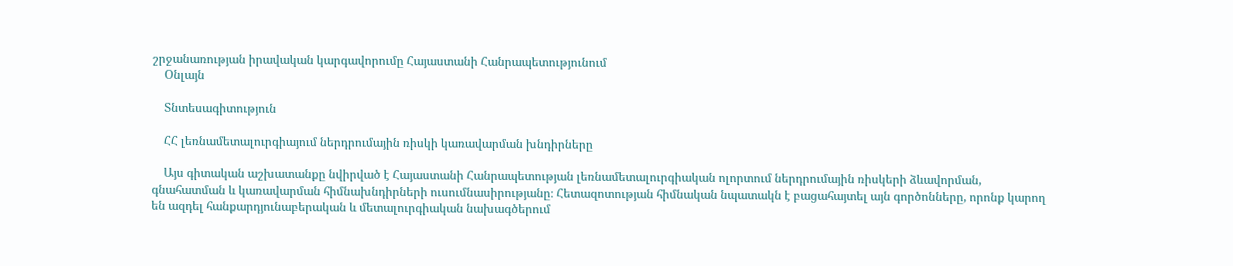շրջանառության իրավական կարգավորումը Հայաստանի Հանրապետությունում
    Օնլայն

    Տնտեսագիտություն

    ՀՀ լեռնամետալուրգիայում ներդրումային ռիսկի կառավարման խնդիրները

    Այս գիտական աշխատանքը նվիրված է Հայաստանի Հանրապետության լեռնամետալուրգիական ոլորտում ներդրումային ռիսկերի ձևավորման, գնահատման և կառավարման հիմնախնդիրների ուսումնասիրությանը։ Հետազոտության հիմնական նպատակն է բացահայտել այն գործոնները, որոնք կարող են ազդել հանքարդյունաբերական և մետալուրգիական նախագծերում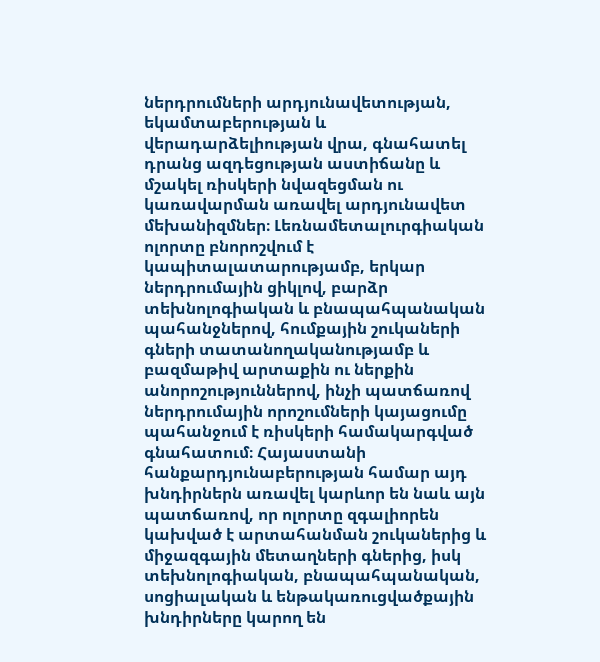ներդրումների արդյունավետության, եկամտաբերության և վերադարձելիության վրա, գնահատել դրանց ազդեցության աստիճանը և մշակել ռիսկերի նվազեցման ու կառավարման առավել արդյունավետ մեխանիզմներ։ Լեռնամետալուրգիական ոլորտը բնորոշվում է կապիտալատարությամբ, երկար ներդրումային ցիկլով, բարձր տեխնոլոգիական և բնապահպանական պահանջներով, հումքային շուկաների գների տատանողականությամբ և բազմաթիվ արտաքին ու ներքին անորոշություններով, ինչի պատճառով ներդրումային որոշումների կայացումը պահանջում է ռիսկերի համակարգված գնահատում։ Հայաստանի հանքարդյունաբերության համար այդ խնդիրներն առավել կարևոր են նաև այն պատճառով, որ ոլորտը զգալիորեն կախված է արտահանման շուկաներից և միջազգային մետաղների գներից, իսկ տեխնոլոգիական, բնապահպանական, սոցիալական և ենթակառուցվածքային խնդիրները կարող են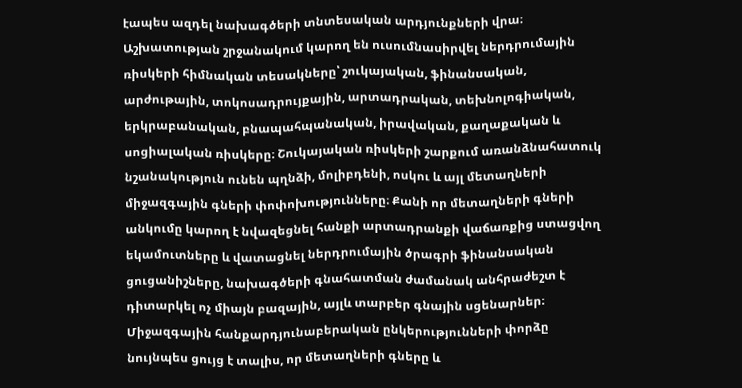էապես ազդել նախագծերի տնտեսական արդյունքների վրա։ Աշխատության շրջանակում կարող են ուսումնասիրվել ներդրումային ռիսկերի հիմնական տեսակները՝ շուկայական, ֆինանսական, արժութային, տոկոսադրույքային, արտադրական, տեխնոլոգիական, երկրաբանական, բնապահպանական, իրավական, քաղաքական և սոցիալական ռիսկերը։ Շուկայական ռիսկերի շարքում առանձնահատուկ նշանակություն ունեն պղնձի, մոլիբդենի, ոսկու և այլ մետաղների միջազգային գների փոփոխությունները։ Քանի որ մետաղների գների անկումը կարող է նվազեցնել հանքի արտադրանքի վաճառքից ստացվող եկամուտները և վատացնել ներդրումային ծրագրի ֆինանսական ցուցանիշները, նախագծերի գնահատման ժամանակ անհրաժեշտ է դիտարկել ոչ միայն բազային, այլև տարբեր գնային սցենարներ։ Միջազգային հանքարդյունաբերական ընկերությունների փորձը նույնպես ցույց է տալիս, որ մետաղների գները և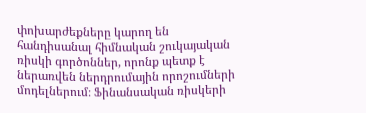փոխարժեքները կարող են հանդիսանալ հիմնական շուկայական ռիսկի գործոններ, որոնք պետք է ներառվեն ներդրումային որոշումների մոդելներում։ Ֆինանսական ռիսկերի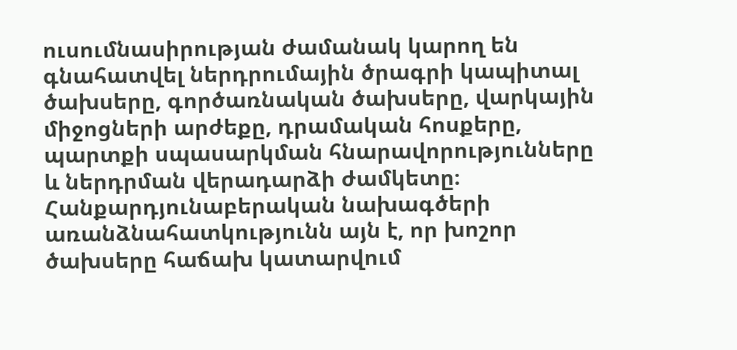ուսումնասիրության ժամանակ կարող են գնահատվել ներդրումային ծրագրի կապիտալ ծախսերը, գործառնական ծախսերը, վարկային միջոցների արժեքը, դրամական հոսքերը, պարտքի սպասարկման հնարավորությունները և ներդրման վերադարձի ժամկետը։ Հանքարդյունաբերական նախագծերի առանձնահատկությունն այն է, որ խոշոր ծախսերը հաճախ կատարվում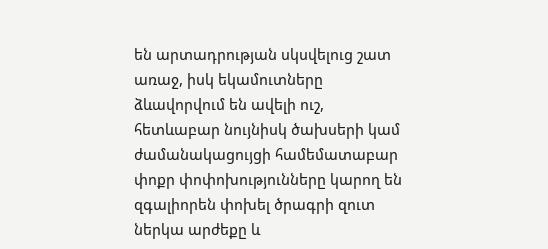են արտադրության սկսվելուց շատ առաջ, իսկ եկամուտները ձևավորվում են ավելի ուշ, հետևաբար նույնիսկ ծախսերի կամ ժամանակացույցի համեմատաբար փոքր փոփոխությունները կարող են զգալիորեն փոխել ծրագրի զուտ ներկա արժեքը և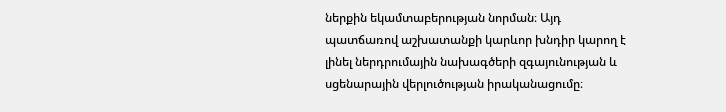ներքին եկամտաբերության նորման։ Այդ պատճառով աշխատանքի կարևոր խնդիր կարող է լինել ներդրումային նախագծերի զգայունության և սցենարային վերլուծության իրականացումը։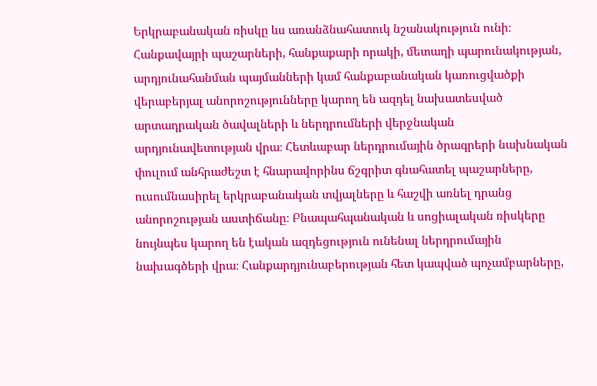Երկրաբանական ռիսկը ևս առանձնահատուկ նշանակություն ունի։ Հանքավայրի պաշարների, հանքաքարի որակի, մետաղի պարունակության, արդյունահանման պայմանների կամ հանքաբանական կառուցվածքի վերաբերյալ անորոշությունները կարող են ազդել նախատեսված արտադրական ծավալների և ներդրումների վերջնական արդյունավետության վրա։ Հետևաբար ներդրումային ծրագրերի նախնական փուլում անհրաժեշտ է հնարավորինս ճշգրիտ գնահատել պաշարները, ուսումնասիրել երկրաբանական տվյալները և հաշվի առնել դրանց անորոշության աստիճանը։ Բնապահպանական և սոցիալական ռիսկերը նույնպես կարող են էական ազդեցություն ունենալ ներդրումային նախագծերի վրա։ Հանքարդյունաբերության հետ կապված պոչամբարները,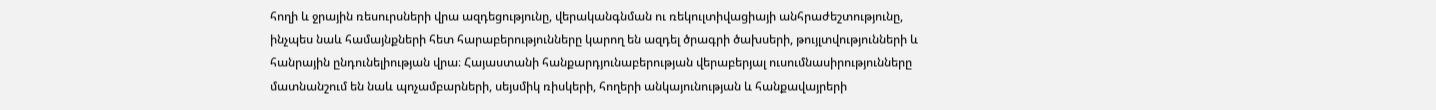հողի և ջրային ռեսուրսների վրա ազդեցությունը, վերականգնման ու ռեկուլտիվացիայի անհրաժեշտությունը, ինչպես նաև համայնքների հետ հարաբերությունները կարող են ազդել ծրագրի ծախսերի, թույլտվությունների և հանրային ընդունելիության վրա։ Հայաստանի հանքարդյունաբերության վերաբերյալ ուսումնասիրությունները մատնանշում են նաև պոչամբարների, սեյսմիկ ռիսկերի, հողերի անկայունության և հանքավայրերի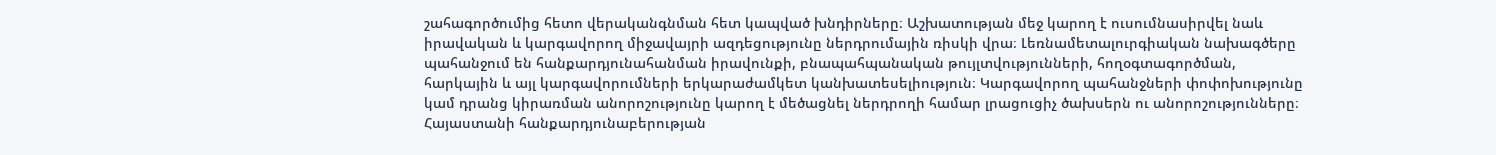շահագործումից հետո վերականգնման հետ կապված խնդիրները։ Աշխատության մեջ կարող է ուսումնասիրվել նաև իրավական և կարգավորող միջավայրի ազդեցությունը ներդրումային ռիսկի վրա։ Լեռնամետալուրգիական նախագծերը պահանջում են հանքարդյունահանման իրավունքի, բնապահպանական թույլտվությունների, հողօգտագործման, հարկային և այլ կարգավորումների երկարաժամկետ կանխատեսելիություն։ Կարգավորող պահանջների փոփոխությունը կամ դրանց կիրառման անորոշությունը կարող է մեծացնել ներդրողի համար լրացուցիչ ծախսերն ու անորոշությունները։ Հայաստանի հանքարդյունաբերության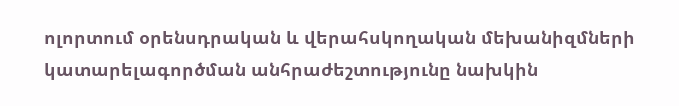ոլորտում օրենսդրական և վերահսկողական մեխանիզմների կատարելագործման անհրաժեշտությունը նախկին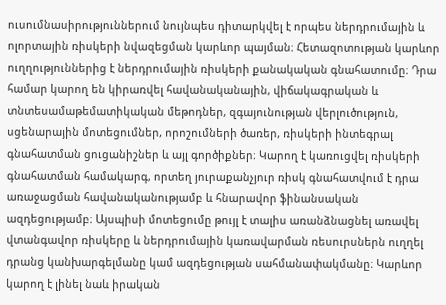ուսումնասիրություններում նույնպես դիտարկվել է որպես ներդրումային և ոլորտային ռիսկերի նվազեցման կարևոր պայման։ Հետազոտության կարևոր ուղղություններից է ներդրումային ռիսկերի քանակական գնահատումը։ Դրա համար կարող են կիրառվել հավանականային, վիճակագրական և տնտեսամաթեմատիկական մեթոդներ, զգայունության վերլուծություն, սցենարային մոտեցումներ, որոշումների ծառեր, ռիսկերի ինտեգրալ գնահատման ցուցանիշներ և այլ գործիքներ։ Կարող է կառուցվել ռիսկերի գնահատման համակարգ, որտեղ յուրաքանչյուր ռիսկ գնահատվում է դրա առաջացման հավանականությամբ և հնարավոր ֆինանսական ազդեցությամբ։ Այսպիսի մոտեցումը թույլ է տալիս առանձնացնել առավել վտանգավոր ռիսկերը և ներդրումային կառավարման ռեսուրսներն ուղղել դրանց կանխարգելմանը կամ ազդեցության սահմանափակմանը։ Կարևոր կարող է լինել նաև իրական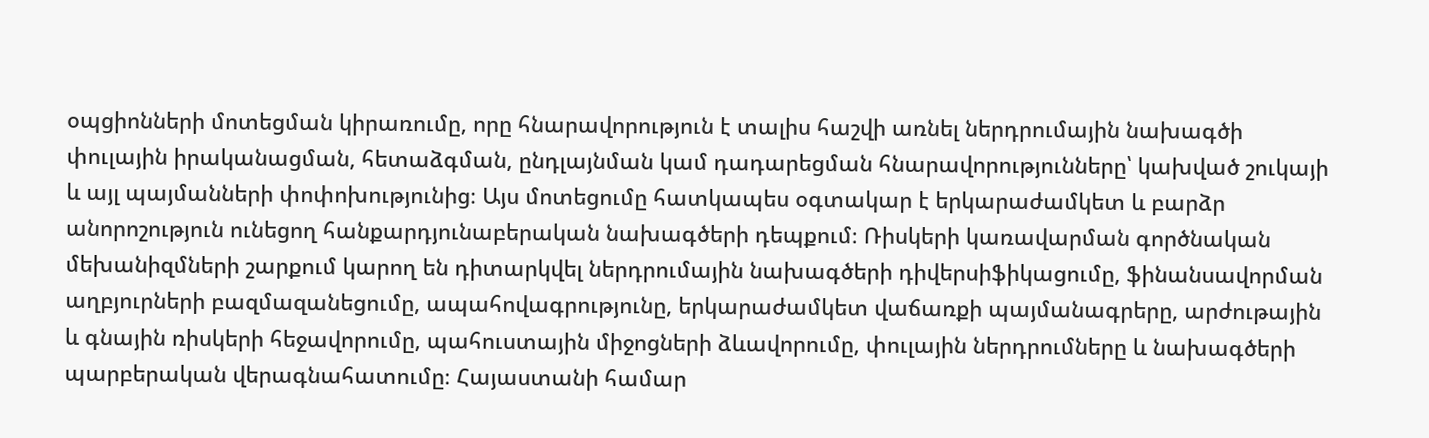օպցիոնների մոտեցման կիրառումը, որը հնարավորություն է տալիս հաշվի առնել ներդրումային նախագծի փուլային իրականացման, հետաձգման, ընդլայնման կամ դադարեցման հնարավորությունները՝ կախված շուկայի և այլ պայմանների փոփոխությունից։ Այս մոտեցումը հատկապես օգտակար է երկարաժամկետ և բարձր անորոշություն ունեցող հանքարդյունաբերական նախագծերի դեպքում։ Ռիսկերի կառավարման գործնական մեխանիզմների շարքում կարող են դիտարկվել ներդրումային նախագծերի դիվերսիֆիկացումը, ֆինանսավորման աղբյուրների բազմազանեցումը, ապահովագրությունը, երկարաժամկետ վաճառքի պայմանագրերը, արժութային և գնային ռիսկերի հեջավորումը, պահուստային միջոցների ձևավորումը, փուլային ներդրումները և նախագծերի պարբերական վերագնահատումը։ Հայաստանի համար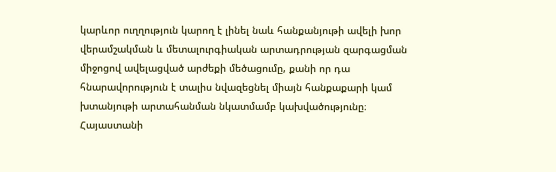կարևոր ուղղություն կարող է լինել նաև հանքանյութի ավելի խոր վերամշակման և մետալուրգիական արտադրության զարգացման միջոցով ավելացված արժեքի մեծացումը, քանի որ դա հնարավորություն է տալիս նվազեցնել միայն հանքաքարի կամ խտանյութի արտահանման նկատմամբ կախվածությունը։ Հայաստանի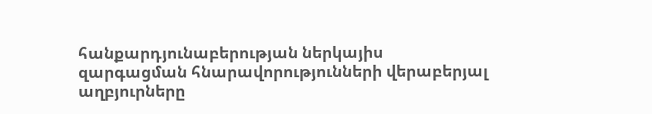հանքարդյունաբերության ներկայիս զարգացման հնարավորությունների վերաբերյալ աղբյուրները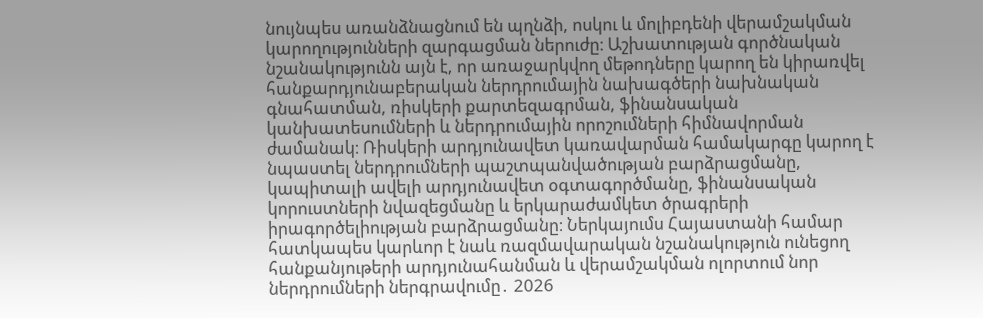նույնպես առանձնացնում են պղնձի, ոսկու և մոլիբդենի վերամշակման կարողությունների զարգացման ներուժը։ Աշխատության գործնական նշանակությունն այն է, որ առաջարկվող մեթոդները կարող են կիրառվել հանքարդյունաբերական ներդրումային նախագծերի նախնական գնահատման, ռիսկերի քարտեզագրման, ֆինանսական կանխատեսումների և ներդրումային որոշումների հիմնավորման ժամանակ։ Ռիսկերի արդյունավետ կառավարման համակարգը կարող է նպաստել ներդրումների պաշտպանվածության բարձրացմանը, կապիտալի ավելի արդյունավետ օգտագործմանը, ֆինանսական կորուստների նվազեցմանը և երկարաժամկետ ծրագրերի իրագործելիության բարձրացմանը։ Ներկայումս Հայաստանի համար հատկապես կարևոր է նաև ռազմավարական նշանակություն ունեցող հանքանյութերի արդյունահանման և վերամշակման ոլորտում նոր ներդրումների ներգրավումը․ 2026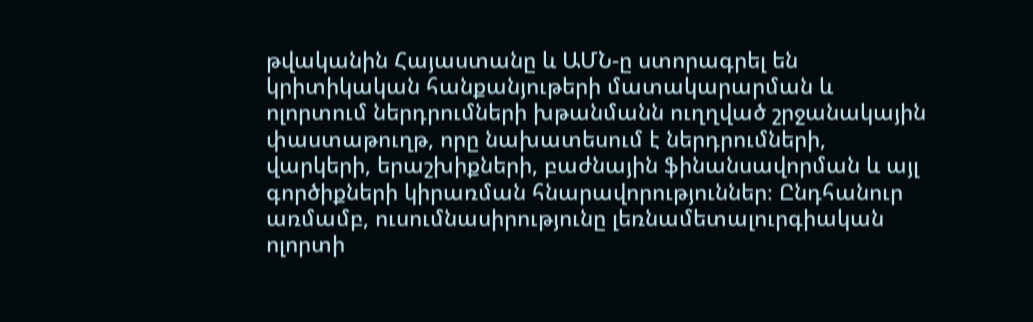թվականին Հայաստանը և ԱՄՆ-ը ստորագրել են կրիտիկական հանքանյութերի մատակարարման և ոլորտում ներդրումների խթանմանն ուղղված շրջանակային փաստաթուղթ, որը նախատեսում է ներդրումների, վարկերի, երաշխիքների, բաժնային ֆինանսավորման և այլ գործիքների կիրառման հնարավորություններ։ Ընդհանուր առմամբ, ուսումնասիրությունը լեռնամետալուրգիական ոլորտի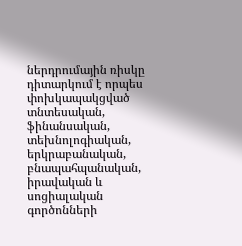ներդրումային ռիսկը դիտարկում է որպես փոխկապակցված տնտեսական, ֆինանսական, տեխնոլոգիական, երկրաբանական, բնապահպանական, իրավական և սոցիալական գործոնների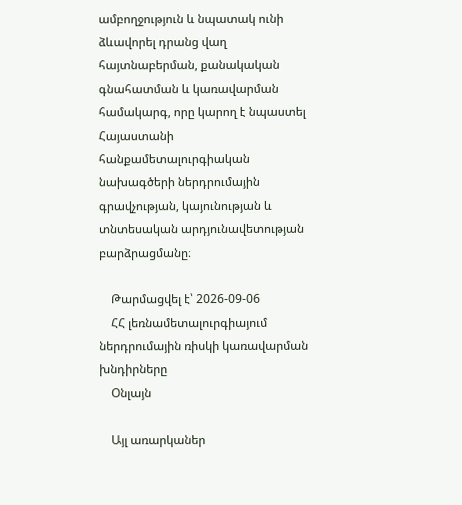ամբողջություն և նպատակ ունի ձևավորել դրանց վաղ հայտնաբերման, քանակական գնահատման և կառավարման համակարգ, որը կարող է նպաստել Հայաստանի հանքամետալուրգիական նախագծերի ներդրումային գրավչության, կայունության և տնտեսական արդյունավետության բարձրացմանը։

    Թարմացվել է՝ 2026-09-06
    ՀՀ լեռնամետալուրգիայում ներդրումային ռիսկի կառավարման խնդիրները
    Օնլայն

    Այլ առարկաներ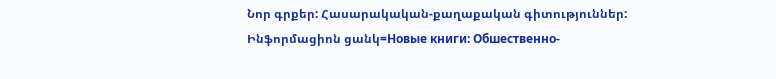Նոր գրքեր: Հասարակական-քաղաքական գիտություններ: Ինֆորմացիոն ցանկ=Новые книги: Обшественно-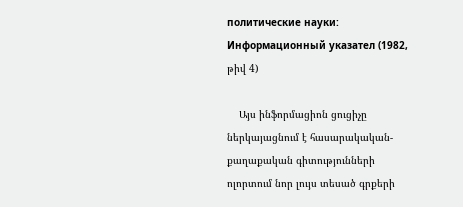политические науки: Информационный указател (1982, թիվ 4)

    Այս ինֆորմացիոն ցուցիչը ներկայացնում է հասարակական-քաղաքական գիտությունների ոլորտում նոր լույս տեսած գրքերի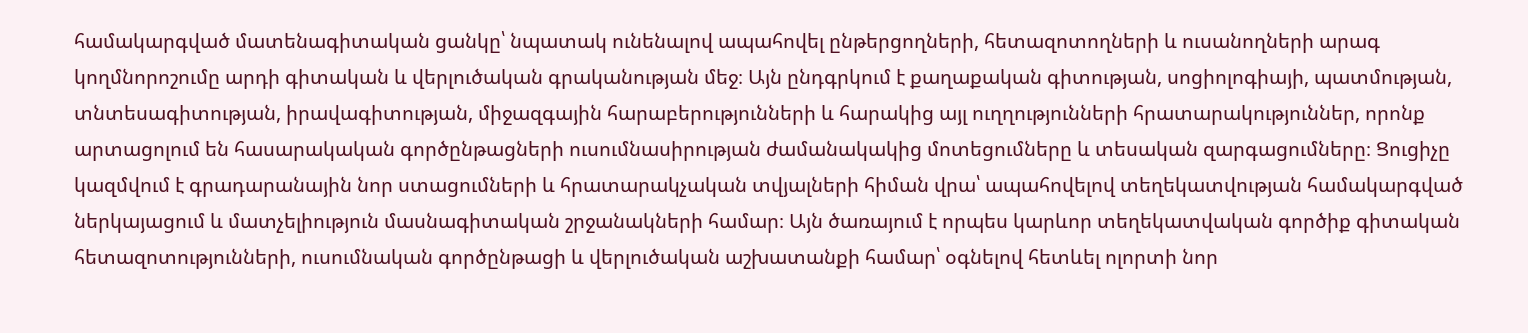համակարգված մատենագիտական ցանկը՝ նպատակ ունենալով ապահովել ընթերցողների, հետազոտողների և ուսանողների արագ կողմնորոշումը արդի գիտական և վերլուծական գրականության մեջ։ Այն ընդգրկում է քաղաքական գիտության, սոցիոլոգիայի, պատմության, տնտեսագիտության, իրավագիտության, միջազգային հարաբերությունների և հարակից այլ ուղղությունների հրատարակություններ, որոնք արտացոլում են հասարակական գործընթացների ուսումնասիրության ժամանակակից մոտեցումները և տեսական զարգացումները։ Ցուցիչը կազմվում է գրադարանային նոր ստացումների և հրատարակչական տվյալների հիման վրա՝ ապահովելով տեղեկատվության համակարգված ներկայացում և մատչելիություն մասնագիտական շրջանակների համար։ Այն ծառայում է որպես կարևոր տեղեկատվական գործիք գիտական հետազոտությունների, ուսումնական գործընթացի և վերլուծական աշխատանքի համար՝ օգնելով հետևել ոլորտի նոր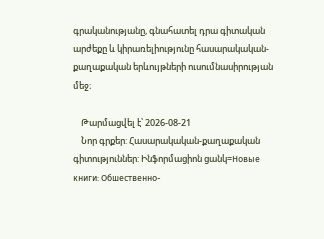գրականությանը, գնահատել դրա գիտական արժեքը և կիրառելիությունը հասարակական-քաղաքական երևույթների ուսումնասիրության մեջ։

    Թարմացվել է՝ 2026-08-21
    Նոր գրքեր: Հասարակական-քաղաքական գիտություններ: Ինֆորմացիոն ցանկ=Новые книги: Обшественно-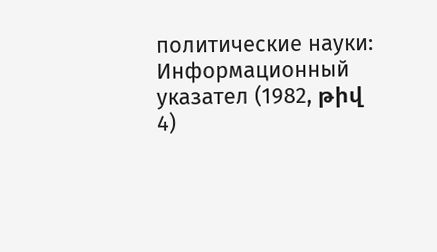политические науки: Информационный указател (1982, թիվ 4)